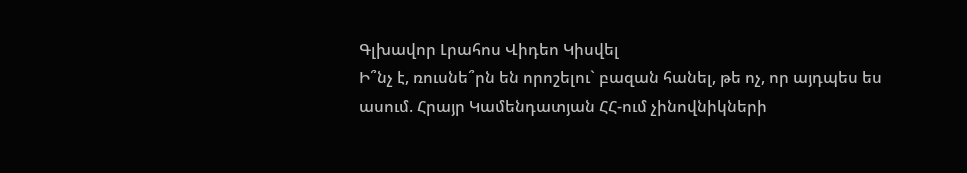Գլխավոր Լրահոս Վիդեո Կիսվել
Ի՞նչ է, ռուսնե՞րն են որոշելու` բազան հանել, թե ոչ, որ այդպես ես ասում. Հրայր Կամենդատյան ՀՀ-ում չինովնիկների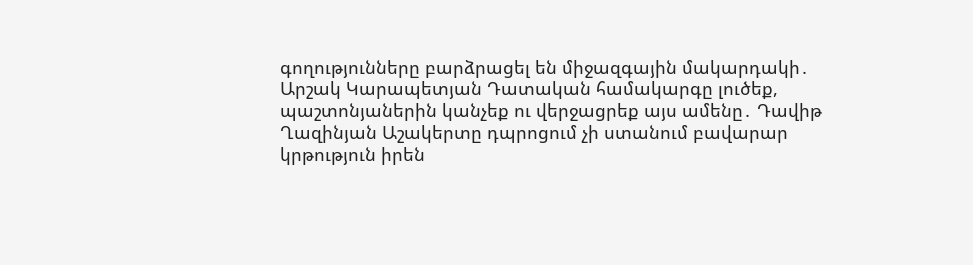գողությունները բարձրացել են միջազգային մակարդակի․ Արշակ Կարապետյան Դատական համակարգը լուծեք, պաշտոնյաներին կանչեք ու վերջացրեք այս ամենը․ Դավիթ Ղազինյան Աշակերտը դպրոցում չի ստանում բավարար կրթություն իրեն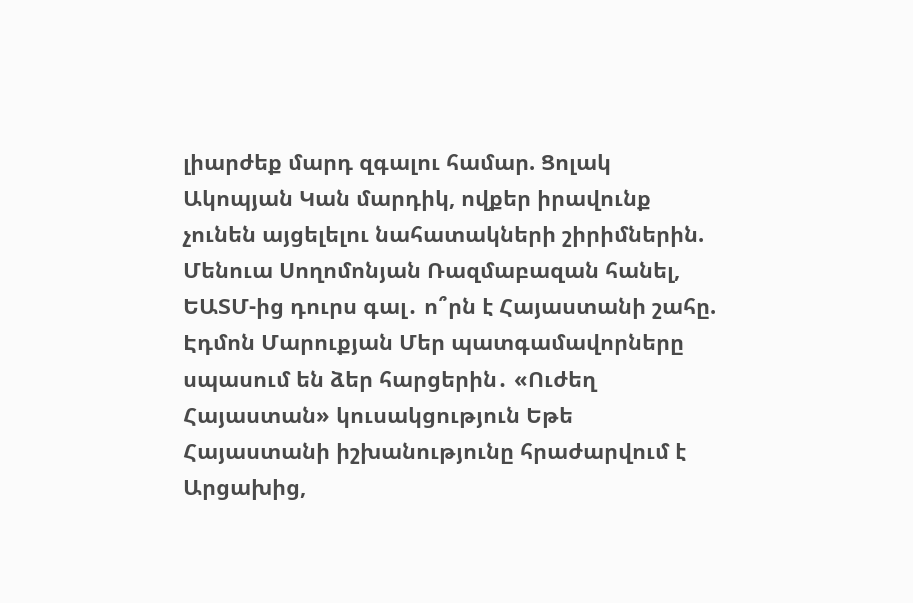լիարժեք մարդ զգալու համար. Ցոլակ Ակոպյան Կան մարդիկ, ովքեր իրավունք չունեն այցելելու նահատակների շիրիմներին. Մենուա Սողոմոնյան Ռազմաբազան հանել, ԵԱՏՄ-ից դուրս գալ․ ո՞րն է Հայաստանի շահը. Էդմոն Մարուքյան Մեր պատգամավորները սպասում են ձեր հարցերին․ «Ուժեղ Հայաստան» կուսակցություն Եթե Հայաստանի իշխանությունը հրաժարվում է Արցախից,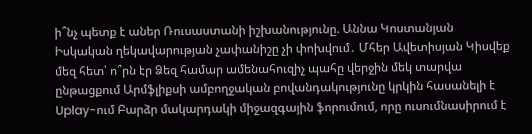ի՞նչ պետք է աներ Ռուսաստանի իշխանությունը. Աննա Կոստանյան Իսկական ղեկավարության չափանիշը չի փոխվում․ Մհեր Ավետիսյան Կիսվեք մեզ հետ՝ ո՞րն էր Ձեզ համար ամենահուզիչ պահը վերջին մեկ տարվա ընթացքում Արմֆլիքսի ամբողջական բովանդակությունը կրկին հասանելի է Uplay-ում Բարձր մակարդակի միջազգային ֆորումում, որը ուսումնասիրում է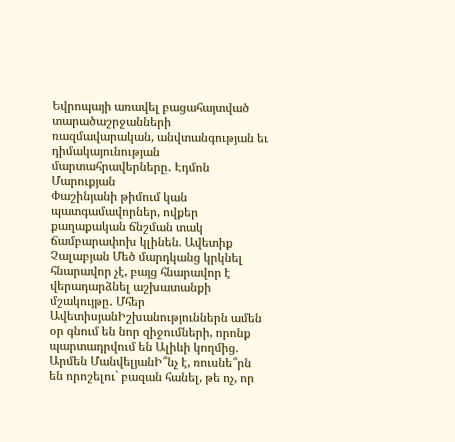Եվրոպայի առավել բացահայտված տարածաշրջանների ռազմավարական, անվտանգության եւ դիմակայունության մարտահրավերները․ Էդմոն Մարուքյան
Փաշինյանի թիմում կան պատգամավորներ, ովքեր քաղաքական ճնշման տակ ճամբարափոխ կլինեն. Ավետիք Չալաբյան Մեծ մարդկանց կրկնել հնարավոր չէ, բայց հնարավոր է վերադարձնել աշխատանքի մշակույթը․ Մհեր ԱվետիսյանԻշխանություններն ամեն օր գնում են նոր զիջումների, որոնք պարտադրվում են Ալիևի կողմից. Արմեն ՄանվելյանԻ՞նչ է, ռուսնե՞րն են որոշելու` բազան հանել, թե ոչ, որ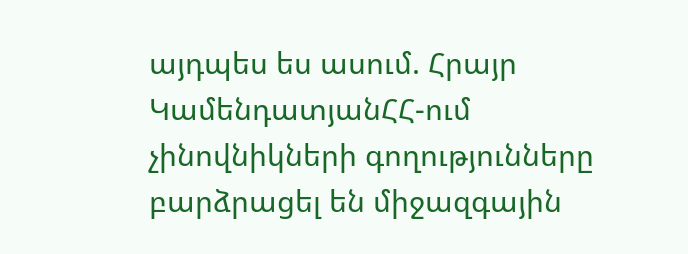այդպես ես ասում. Հրայր ԿամենդատյանՀՀ-ում չինովնիկների գողությունները բարձրացել են միջազգային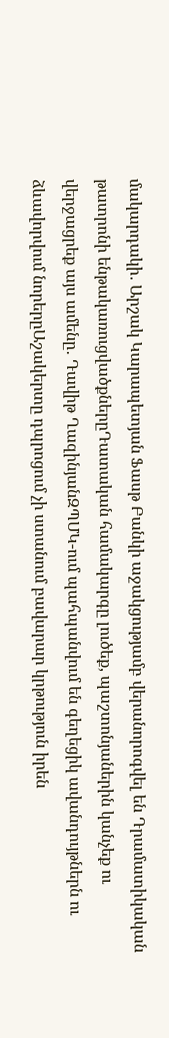մակարդակի․ Արշակ Կարապետյան Ֆասթ Բանկի աջակցությամբ վերանորոգվել են Դրամատիկական թատրոնի ենթակառուցվածքներըԴատական համակարգը լուծեք, պաշտոնյաներին կանչեք ու վերջացրեք այս ամենը․ Դավիթ ՂազինյանԶՊՄԿ-ում պահպանվում են գեղեցիկ ավանդույթներն ու ձևավորվում նորերըԱշակերտը դպրոցում չի ստանում բավարար կրթություն իրեն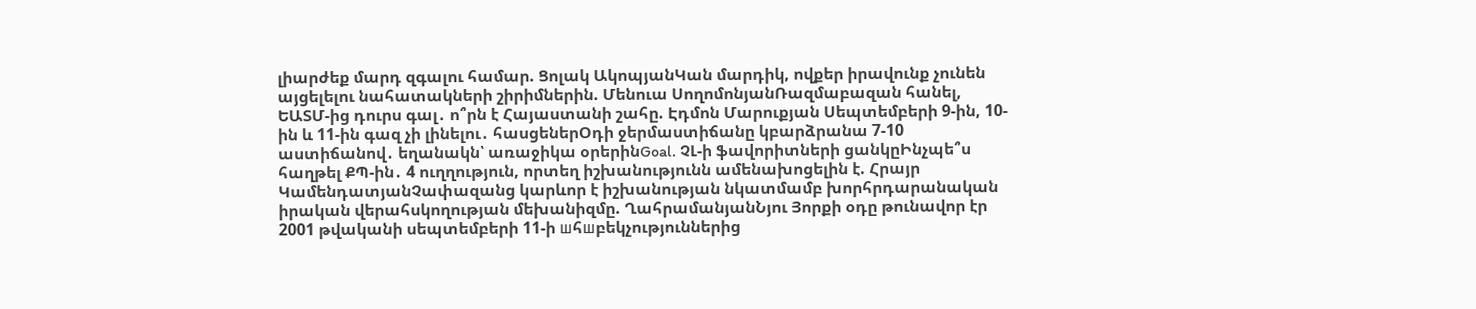լիարժեք մարդ զգալու համար. Ցոլակ ԱկոպյանԿան մարդիկ, ովքեր իրավունք չունեն այցելելու նահատակների շիրիմներին. Մենուա ՍողոմոնյանՌազմաբազան հանել, ԵԱՏՄ-ից դուրս գալ․ ո՞րն է Հայաստանի շահը. Էդմոն Մարուքյան Սեպտեմբերի 9-ին, 10-ին և 11-ին գազ չի լինելու․ հասցեներՕդի ջերմաստիճանը կբարձրանա 7-10 աստիճանով․ եղանակն՝ առաջիկա օրերինGoal. ՉԼ-ի ֆավորիտների ցանկըԻնչպե՞ս հաղթել ՔՊ-ին․ 4 ուղղություն, որտեղ իշխանությունն ամենախոցելին է. Հրայր ԿամենդատյանՉափազանց կարևոր է իշխանության նկատմամբ խորհրդարանական իրական վերահսկողության մեխանիզմը. ՂահրամանյանՆյու Յորքի օդը թունավոր էր 2001 թվականի սեպտեմբերի 11-ի шհшբեկչություններից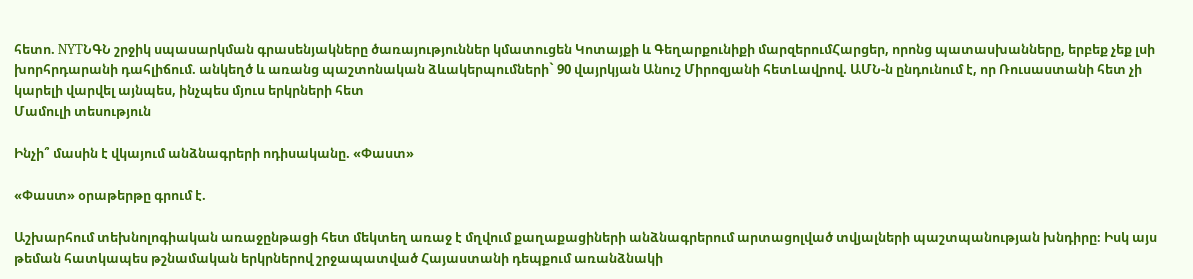հետո. NYTՆԳՆ շրջիկ սպասարկման գրասենյակները ծառայություններ կմատուցեն Կոտայքի և Գեղարքունիքի մարզերումՀարցեր, որոնց պատասխանները, երբեք չեք լսի խորհրդարանի դահլիճում. անկեղծ և առանց պաշտոնական ձևակերպումների` 90 վայրկյան Անուշ Միրոզյանի հետԼավրով. ԱՄՆ-ն ընդունում է, որ Ռուսաստանի հետ չի կարելի վարվել այնպես, ինչպես մյուս երկրների հետ
Մամուլի տեսություն

Ինչի՞ մասին է վկայում անձնագրերի ոդիսականը. «Փաստ»

«Փաստ» օրաթերթը գրում է.

Աշխարհում տեխնոլոգիական առաջընթացի հետ մեկտեղ առաջ է մղվում քաղաքացիների անձնագրերում արտացոլված տվյալների պաշտպանության խնդիրը։ Իսկ այս թեման հատկապես թշնամական երկրներով շրջապատված Հայաստանի դեպքում առանձնակի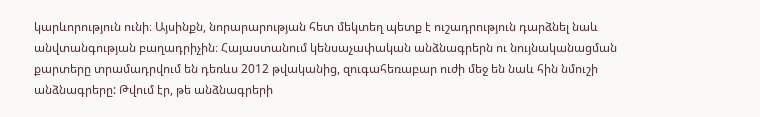կարևորություն ունի։ Այսինքն, նորարարության հետ մեկտեղ պետք է ուշադրություն դարձնել նաև անվտանգության բաղադրիչին։ Հայաստանում կենսաչափական անձնագրերն ու նույնականացման քարտերը տրամադրվում են դեռևս 2012 թվականից, զուգահեռաբար ուժի մեջ են նաև հին նմուշի անձնագրերը: Թվում էր, թե անձնագրերի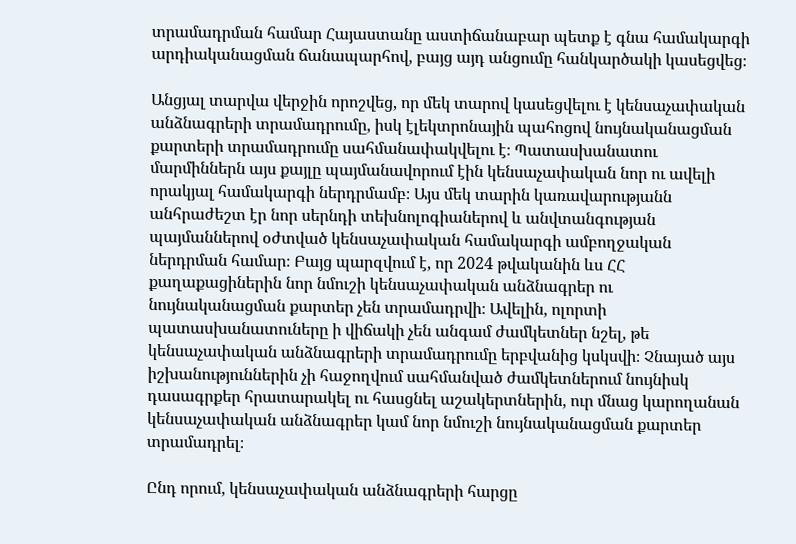տրամադրման համար Հայաստանը աստիճանաբար պետք է գնա համակարգի արդիականացման ճանապարհով, բայց այդ անցումը հանկարծակի կասեցվեց։

Անցյալ տարվա վերջին որոշվեց, որ մեկ տարով կասեցվելու է կենսաչափական անձնագրերի տրամադրումը, իսկ էլեկտրոնային պահոցով նույնականացման քարտերի տրամադրումը սահմանափակվելու է։ Պատասխանատու մարմիններն այս քայլը պայմանավորում էին կենսաչափական նոր ու ավելի որակյալ համակարգի ներդրմամբ։ Այս մեկ տարին կառավարությանն անհրաժեշտ էր նոր սերնդի տեխնոլոգիաներով և անվտանգության պայմաններով օժտված կենսաչափական համակարգի ամբողջական ներդրման համար։ Բայց պարզվում է, որ 2024 թվականին ևս ՀՀ քաղաքացիներին նոր նմուշի կենսաչափական անձնագրեր ու նույնականացման քարտեր չեն տրամադրվի։ Ավելին, ոլորտի պատասխանատուները ի վիճակի չեն անգամ ժամկետներ նշել, թե կենսաչափական անձնագրերի տրամադրումը երբվանից կսկսվի։ Չնայած այս իշխանություններին չի հաջողվում սահմանված ժամկետներում նույնիսկ դասագրքեր հրատարակել ու հասցնել աշակերտներին, ուր մնաց կարողանան կենսաչափական անձնագրեր կամ նոր նմուշի նույնականացման քարտեր տրամադրել։

Ընդ որում, կենսաչափական անձնագրերի հարցը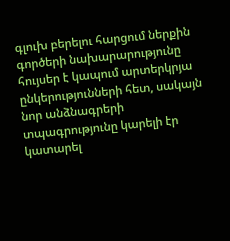գլուխ բերելու հարցում ներքին գործերի նախարարությունը հույսեր է կապում արտերկրյա ընկերությունների հետ, սակայն նոր անձնագրերի տպագրությունը կարելի էր կատարել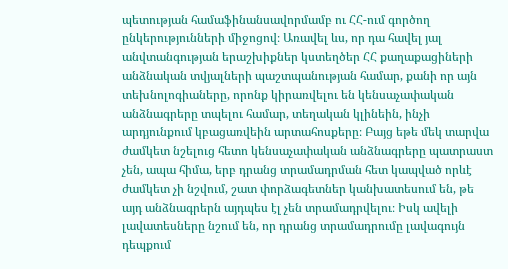պետության համաֆինանսավորմամբ ու ՀՀ-ում գործող ընկերությունների միջոցով։ Առավել ևս, որ դա հավել յալ անվտանգության երաշխիքներ կստեղծեր ՀՀ քաղաքացիների անձնական տվյալների պաշտպանության համար, քանի որ այն տեխնոլոգիաները, որոնք կիրառվելու են կենսաչափական անձնագրերը տպելու համար, տեղական կլինեին, ինչի արդյունքում կբացառվեին արտահոսքերը։ Բայց եթե մեկ տարվա ժամկետ նշելուց հետո կենսաչափական անձնագրերը պատրաստ չեն, ապա հիմա, երբ դրանց տրամադրման հետ կապված որևէ ժամկետ չի նշվում, շատ փորձագետներ կանխատեսում են, թե այդ անձնագրերն այդպես էլ չեն տրամադրվելու։ Իսկ ավելի լավատեսները նշում են, որ դրանց տրամադրումը լավագույն դեպքում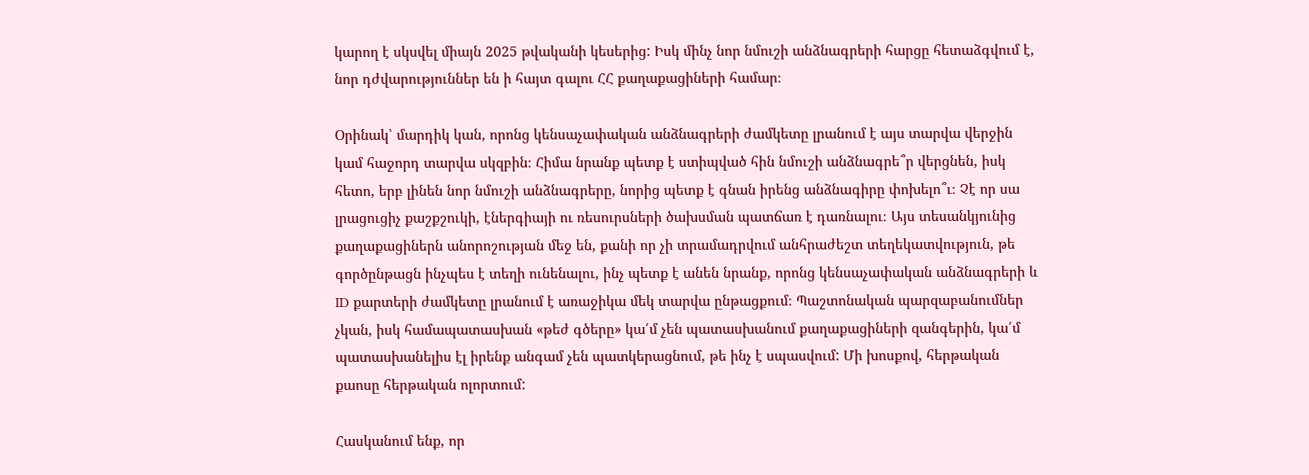կարող է սկսվել միայն 2025 թվականի կեսերից: Իսկ մինչ նոր նմուշի անձնագրերի հարցը հետաձգվում է, նոր դժվարություններ են ի հայտ գալու ՀՀ քաղաքացիների համար։

Օրինակ՝ մարդիկ կան, որոնց կենսաչափական անձնագրերի ժամկետը լրանում է այս տարվա վերջին կամ հաջորդ տարվա սկզբին։ Հիմա նրանք պետք է ստիպված հին նմուշի անձնագրե՞ր վերցնեն, իսկ հետո, երբ լինեն նոր նմուշի անձնագրերը, նորից պետք է գնան իրենց անձնագիրը փոխելո՞ւ։ Չէ որ սա լրացուցիչ քաշքշուկի, էներգիայի ու ռեսուրսների ծախսման պատճառ է դառնալու։ Այս տեսանկյունից քաղաքացիներն անորոշության մեջ են, քանի որ չի տրամադրվում անհրաժեշտ տեղեկատվություն, թե գործընթացն ինչպես է տեղի ունենալու, ինչ պետք է անեն նրանք, որոնց կենսաչափական անձնագրերի և ID քարտերի ժամկետը լրանում է առաջիկա մեկ տարվա ընթացքում։ Պաշտոնական պարզաբանումներ չկան, իսկ համապատասխան «թեժ գծերը» կա՛մ չեն պատասխանում քաղաքացիների զանգերին, կա՛մ պատասխանելիս էլ իրենք անգամ չեն պատկերացնում, թե ինչ է սպասվում: Մի խոսքով, հերթական քաոսը հերթական ոլորտում:

Հասկանում ենք, որ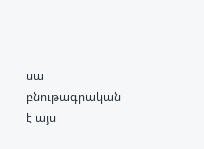սա բնութագրական է այս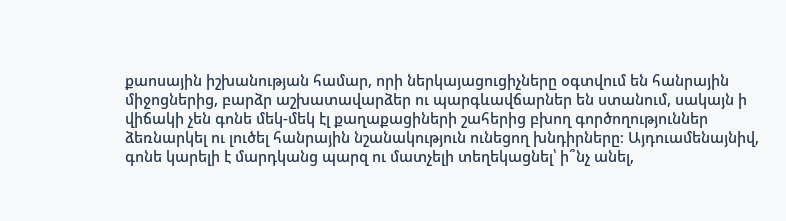քաոսային իշխանության համար, որի ներկայացուցիչները օգտվում են հանրային միջոցներից, բարձր աշխատավարձեր ու պարգևավճարներ են ստանում, սակայն ի վիճակի չեն գոնե մեկ-մեկ էլ քաղաքացիների շահերից բխող գործողություններ ձեռնարկել ու լուծել հանրային նշանակություն ունեցող խնդիրները։ Այդուամենայնիվ, գոնե կարելի է մարդկանց պարզ ու մատչելի տեղեկացնել՝ ի՞նչ անել,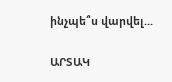ինչպե՞ս վարվել...

ԱՐՏԱԿ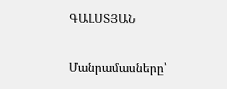ԳԱԼՍՏՅԱՆ

Մանրամասները՝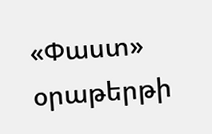«Փաստ» օրաթերթի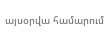այսօրվա համարում